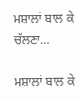ਮਸ਼ਾਲਾਂ ਬਾਲ ਕੇ ਚੱਲਣਾ…

ਮਸ਼ਾਲਾਂ ਬਾਲ ਕੇ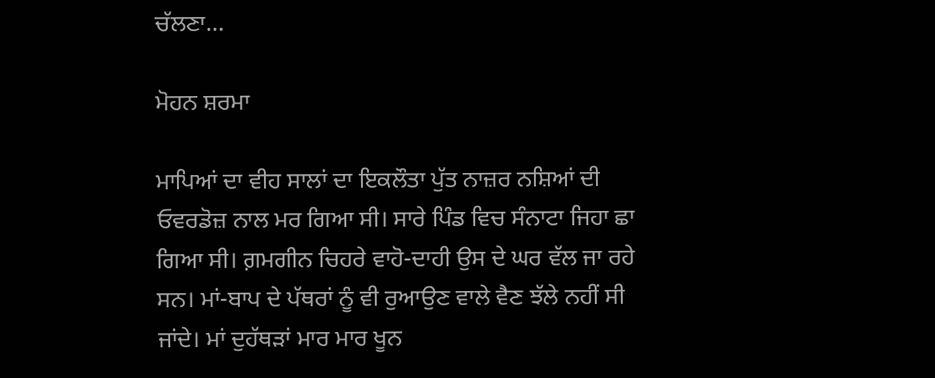ਚੱਲਣਾ…

ਮੋਹਨ ਸ਼ਰਮਾ

ਮਾਪਿਆਂ ਦਾ ਵੀਹ ਸਾਲਾਂ ਦਾ ਇਕਲੌਤਾ ਪੁੱਤ ਨਾਜ਼ਰ ਨਸ਼ਿਆਂ ਦੀ ਓਵਰਡੋਜ਼ ਨਾਲ ਮਰ ਗਿਆ ਸੀ। ਸਾਰੇ ਪਿੰਡ ਵਿਚ ਸੰਨਾਟਾ ਜਿਹਾ ਛਾ ਗਿਆ ਸੀ। ਗ਼ਮਗੀਨ ਚਿਹਰੇ ਵਾਹੋ-ਦਾਹੀ ਉਸ ਦੇ ਘਰ ਵੱਲ ਜਾ ਰਹੇ ਸਨ। ਮਾਂ-ਬਾਪ ਦੇ ਪੱਥਰਾਂ ਨੂੰ ਵੀ ਰੁਆਉਣ ਵਾਲੇ ਵੈਣ ਝੱਲੇ ਨਹੀਂ ਸੀ ਜਾਂਦੇ। ਮਾਂ ਦੁਹੱਥੜਾਂ ਮਾਰ ਮਾਰ ਖੂਨ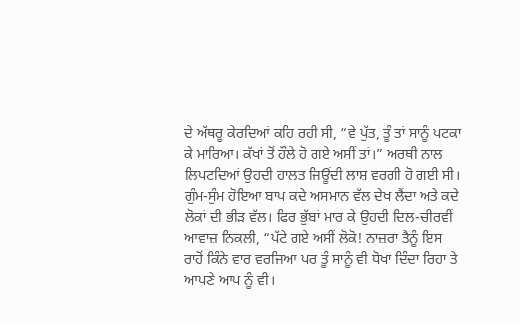ਦੇ ਅੱਥਰੂ ਕੇਰਦਿਆਂ ਕਹਿ ਰਹੀ ਸੀ, “ਵੇ ਪੁੱਤ, ਤੂੰ ਤਾਂ ਸਾਨੂੰ ਪਟਕਾ ਕੇ ਮਾਰਿਆ। ਕੱਖਾਂ ਤੋਂ ਹੌਲੇ ਹੋ ਗਏ ਅਸੀਂ ਤਾਂ।” ਅਰਥੀ ਨਾਲ ਲਿਪਟਦਿਆਂ ਉਹਦੀ ਹਾਲਤ ਜਿਊਂਦੀ ਲਾਸ਼ ਵਰਗੀ ਹੋ ਗਈ ਸੀ। ਗੁੰਮ-ਸੁੰਮ ਹੋਇਆ ਬਾਪ ਕਦੇ ਅਸਮਾਨ ਵੱਲ ਦੇਖ ਲੈਂਦਾ ਅਤੇ ਕਦੇ ਲੋਕਾਂ ਦੀ ਭੀੜ ਵੱਲ। ਫਿਰ ਭੁੱਬਾਂ ਮਾਰ ਕੇ ਉਹਦੀ ਦਿਲ-ਚੀਰਵੀਂ ਆਵਾਜ਼ ਨਿਕਲੀ, “ਪੱਟੇ ਗਏ ਅਸੀਂ ਲੋਕੋ! ਨਾਜ਼ਰਾ ਤੈਨੂੰ ਇਸ ਰਾਹੋਂ ਕਿੰਨੇ ਵਾਰ ਵਰਜਿਆ ਪਰ ਤੂੰ ਸਾਨੂੰ ਵੀ ਧੋਖਾ ਦਿੰਦਾ ਰਿਹਾ ਤੇ ਆਪਣੇ ਆਪ ਨੂੰ ਵੀ।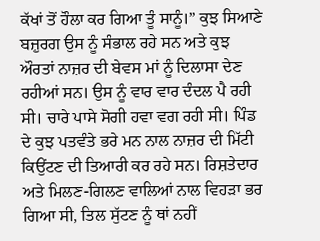ਕੱਖਾਂ ਤੋਂ ਹੌਲਾ ਕਰ ਗਿਆ ਤੂੰ ਸਾਨੂੰ।” ਕੁਝ ਸਿਆਣੇ ਬਜ਼ੁਰਗ ਉਸ ਨੂੰ ਸੰਭਾਲ ਰਹੇ ਸਨ ਅਤੇ ਕੁਝ ਔਰਤਾਂ ਨਾਜ਼ਰ ਦੀ ਬੇਵਸ ਮਾਂ ਨੂੰ ਦਿਲਾਸਾ ਦੇਣ ਰਹੀਆਂ ਸਨ। ਉਸ ਨੂੰ ਵਾਰ ਵਾਰ ਦੰਦਲ ਪੈ ਰਹੀ ਸੀ। ਚਾਰੇ ਪਾਸੇ ਸੋਗੀ ਹਵਾ ਵਗ ਰਹੀ ਸੀ। ਪਿੰਡ ਦੇ ਕੁਝ ਪਤਵੰਤੇ ਭਰੇ ਮਨ ਨਾਲ ਨਾਜ਼ਰ ਦੀ ਮਿੱਟੀ ਕਿਉਂਟਣ ਦੀ ਤਿਆਰੀ ਕਰ ਰਹੇ ਸਨ। ਰਿਸ਼ਤੇਦਾਰ ਅਤੇ ਮਿਲਣ-ਗਿਲਣ ਵਾਲਿਆਂ ਨਾਲ ਵਿਹੜਾ ਭਰ ਗਿਆ ਸੀ, ਤਿਲ ਸੁੱਟਣ ਨੂੰ ਥਾਂ ਨਹੀਂ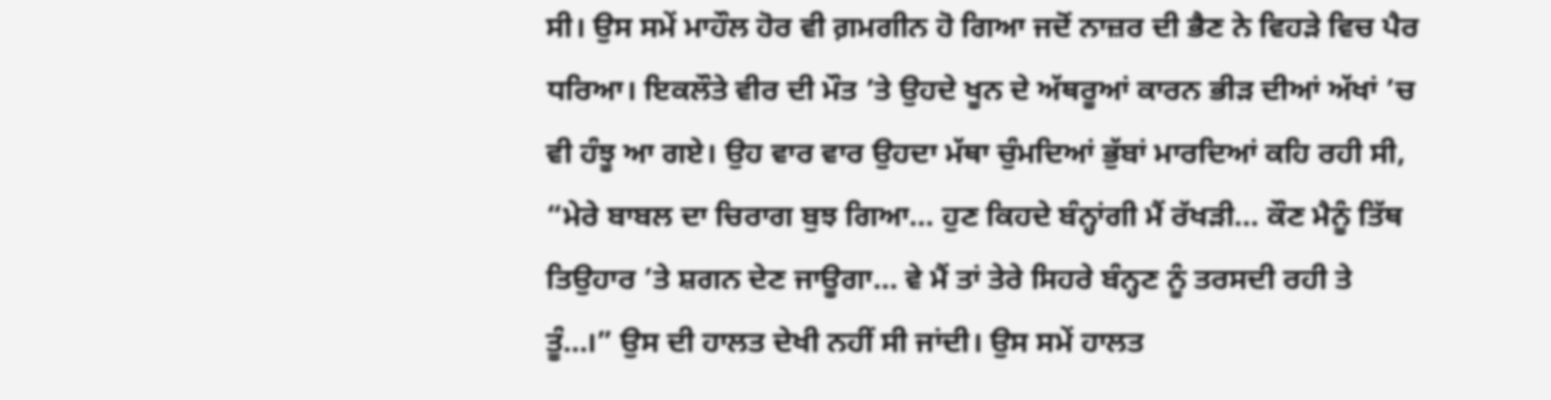ਸੀ। ਉਸ ਸਮੇਂ ਮਾਹੌਲ ਹੋਰ ਵੀ ਗ਼ਮਗੀਨ ਹੋ ਗਿਆ ਜਦੋਂ ਨਾਜ਼ਰ ਦੀ ਭੈਣ ਨੇ ਵਿਹੜੇ ਵਿਚ ਪੈਰ ਧਰਿਆ। ਇਕਲੌਤੇ ਵੀਰ ਦੀ ਮੌਤ ’ਤੇ ਉਹਦੇ ਖੂਨ ਦੇ ਅੱਥਰੂਆਂ ਕਾਰਨ ਭੀੜ ਦੀਆਂ ਅੱਖਾਂ ’ਚ ਵੀ ਹੰਝੂ ਆ ਗਏ। ਉਹ ਵਾਰ ਵਾਰ ਉਹਦਾ ਮੱਥਾ ਚੁੰਮਦਿਆਂ ਭੁੱਬਾਂ ਮਾਰਦਿਆਂ ਕਹਿ ਰਹੀ ਸੀ, “ਮੇਰੇ ਬਾਬਲ ਦਾ ਚਿਰਾਗ ਬੁਝ ਗਿਆ… ਹੁਣ ਕਿਹਦੇ ਬੰਨ੍ਹਾਂਗੀ ਮੈਂ ਰੱਖੜੀ… ਕੌਣ ਮੈਨੂੰ ਤਿੱਥ ਤਿਉਹਾਰ ’ਤੇ ਸ਼ਗਨ ਦੇਣ ਜਾਊਗਾ… ਵੇ ਮੈਂ ਤਾਂ ਤੇਰੇ ਸਿਹਰੇ ਬੰਨ੍ਹਣ ਨੂੰ ਤਰਸਦੀ ਰਹੀ ਤੇ ਤੂੰ…।” ਉਸ ਦੀ ਹਾਲਤ ਦੇਖੀ ਨਹੀਂ ਸੀ ਜਾਂਦੀ। ਉਸ ਸਮੇਂ ਹਾਲਤ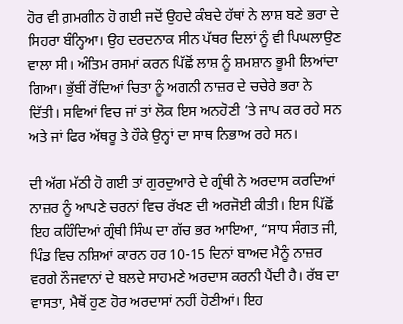ਹੋਰ ਵੀ ਗ਼ਮਗੀਨ ਹੋ ਗਈ ਜਦੋਂ ਉਹਦੇ ਕੰਬਦੇ ਹੱਥਾਂ ਨੇ ਲਾਸ਼ ਬਣੇ ਭਰਾ ਦੇ ਸਿਹਰਾ ਬੰਨ੍ਹਿਆ। ਉਹ ਦਰਦਨਾਕ ਸੀਨ ਪੱਥਰ ਦਿਲਾਂ ਨੂੰ ਵੀ ਪਿਘਲਾਉਣ ਵਾਲਾ ਸੀ। ਅੰਤਿਮ ਰਸਮਾਂ ਕਰਨ ਪਿੱਛੋਂ ਲਾਸ਼ ਨੂੰ ਸ਼ਮਸ਼ਾਨ ਭੂਮੀ ਲਿਆਂਦਾ ਗਿਆ। ਭੁੱਬੀਂ ਰੋਂਦਿਆਂ ਚਿਤਾ ਨੂੰ ਅਗਨੀ ਨਾਜ਼ਰ ਦੇ ਚਚੇਰੇ ਭਰਾ ਨੇ ਦਿੱਤੀ। ਸਵਿਆਂ ਵਿਚ ਜਾਂ ਤਾਂ ਲੋਕ ਇਸ ਅਨਹੋਣੀ ’ਤੇ ਜਾਪ ਕਰ ਰਹੇ ਸਨ ਅਤੇ ਜਾਂ ਫਿਰ ਅੱਥਰੂ ਤੇ ਹੌਕੇ ਉਨ੍ਹਾਂ ਦਾ ਸਾਥ ਨਿਭਾਅ ਰਹੇ ਸਨ।

ਦੀ ਅੱਗ ਮੱਠੀ ਹੋ ਗਈ ਤਾਂ ਗੁਰਦੁਆਰੇ ਦੇ ਗ੍ਰੰਥੀ ਨੇ ਅਰਦਾਸ ਕਰਦਿਆਂ ਨਾਜ਼ਰ ਨੂੰ ਆਪਣੇ ਚਰਨਾਂ ਵਿਚ ਰੱਖਣ ਦੀ ਅਰਜੋਈ ਕੀਤੀ। ਇਸ ਪਿੱਛੋਂ ਇਹ ਕਹਿੰਦਿਆਂ ਗ੍ਰੰਥੀ ਸਿੰਘ ਦਾ ਗੱਚ ਭਰ ਆਇਆ, “ਸਾਧ ਸੰਗਤ ਜੀ, ਪਿੰਡ ਵਿਚ ਨਸ਼ਿਆਂ ਕਾਰਨ ਹਰ 10-15 ਦਿਨਾਂ ਬਾਅਦ ਮੈਨੂੰ ਨਾਜ਼ਰ ਵਰਗੇ ਨੌਜਵਾਨਾਂ ਦੇ ਬਲਦੇ ਸਾਹਮਣੇ ਅਰਦਾਸ ਕਰਨੀ ਪੈਂਦੀ ਹੈ। ਰੱਬ ਦਾ ਵਾਸਤਾ, ਮੈਥੋਂ ਹੁਣ ਹੋਰ ਅਰਦਾਸਾਂ ਨਹੀਂ ਹੋਣੀਆਂ। ਇਹ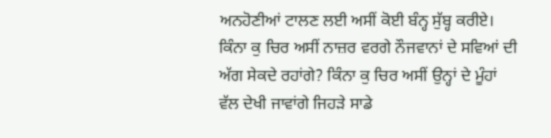ਅਨਹੋਣੀਆਂ ਟਾਲਣ ਲਈ ਅਸੀਂ ਕੋਈ ਬੰਨ੍ਹ ਸੁੱਬ੍ਹ ਕਰੀਏ। ਕਿੰਨਾ ਕੁ ਚਿਰ ਅਸੀਂ ਨਾਜ਼ਰ ਵਰਗੇ ਨੌਜਵਾਨਾਂ ਦੇ ਸਵਿਆਂ ਦੀ ਅੱਗ ਸੇਕਦੇ ਰਹਾਂਗੇ? ਕਿੰਨਾ ਕੁ ਚਿਰ ਅਸੀਂ ਉਨ੍ਹਾਂ ਦੇ ਮੂੰਹਾਂ ਵੱਲ ਦੇਖੀ ਜਾਵਾਂਗੇ ਜਿਹੜੇ ਸਾਡੇ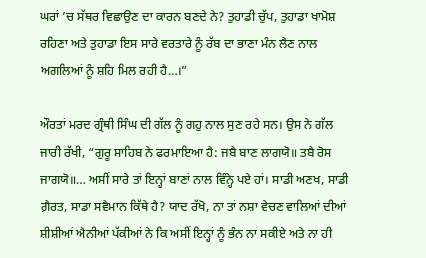ਘਰਾਂ ’ਚ ਸੱਥਰ ਵਿਛਾਉਣ ਦਾ ਕਾਰਨ ਬਣਦੇ ਨੇ? ਤੁਹਾਡੀ ਚੁੱਪ, ਤੁਹਾਡਾ ਖਾਮੋਸ਼ ਰਹਿਣਾ ਅਤੇ ਤੁਹਾਡਾ ਇਸ ਸਾਰੇ ਵਰਤਾਰੇ ਨੂੰ ਰੱਬ ਦਾ ਭਾਣਾ ਮੰਨ ਲੈਣ ਨਾਲ ਅਗਲਿਆਂ ਨੂੰ ਸ਼ਹਿ ਮਿਲ ਰਹੀ ਹੈ…।”

ਔਰਤਾਂ ਮਰਦ ਗ੍ਰੰਥੀ ਸਿੰਘ ਦੀ ਗੱਲ ਨੂੰ ਗਹੁ ਨਾਲ ਸੁਣ ਰਹੇ ਸਨ। ਉਸ ਨੇ ਗੱਲ ਜਾਰੀ ਰੱਖੀ, “ਗੁਰੂ ਸਾਹਿਬ ਨੇ ਫਰਮਾਇਆ ਹੈ: ਜਬੈ ਬਾਣ ਲਾਗਯੋ॥ ਤਬੈ ਰੋਸ ਜਾਗਯੋ॥… ਅਸੀਂ ਸਾਰੇ ਤਾਂ ਇਨ੍ਹਾਂ ਬਾਣਾਂ ਨਾਲ ਵਿੰਨ੍ਹੇ ਪਏ ਹਾਂ। ਸਾਡੀ ਅਣਖ, ਸਾਡੀ ਗ਼ੈਰਤ, ਸਾਡਾ ਸਵੈਮਾਨ ਕਿੱਥੇ ਹੈ? ਯਾਦ ਰੱਖੋ, ਨਾ ਤਾਂ ਨਸ਼ਾ ਵੇਚਣ ਵਾਲਿਆਂ ਦੀਆਂ ਸ਼ੀਸ਼ੀਆਂ ਐਨੀਆਂ ਪੱਕੀਆਂ ਨੇ ਕਿ ਅਸੀਂ ਇਨ੍ਹਾਂ ਨੂੰ ਭੰਨ ਨਾ ਸਕੀਏ ਅਤੇ ਨਾ ਹੀ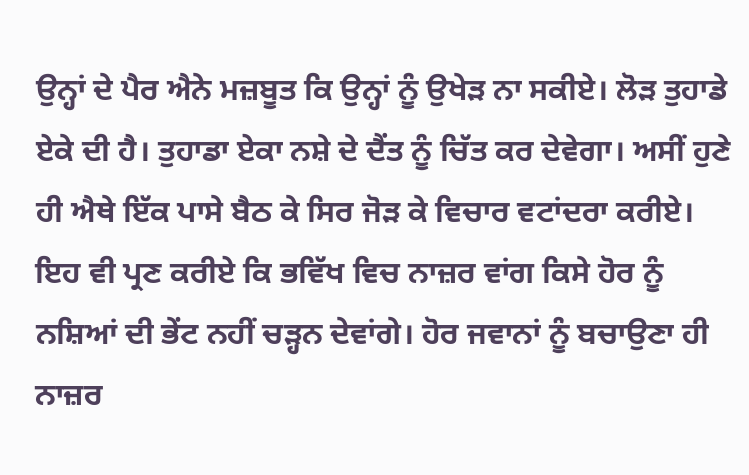ਉਨ੍ਹਾਂ ਦੇ ਪੈਰ ਐਨੇ ਮਜ਼ਬੂਤ ਕਿ ਉਨ੍ਹਾਂ ਨੂੰ ਉਖੇੜ ਨਾ ਸਕੀਏ। ਲੋੜ ਤੁਹਾਡੇ ਏਕੇ ਦੀ ਹੈ। ਤੁਹਾਡਾ ਏਕਾ ਨਸ਼ੇ ਦੇ ਦੈਂਤ ਨੂੰ ਚਿੱਤ ਕਰ ਦੇਵੇਗਾ। ਅਸੀਂ ਹੁਣੇ ਹੀ ਐਥੇ ਇੱਕ ਪਾਸੇ ਬੈਠ ਕੇ ਸਿਰ ਜੋੜ ਕੇ ਵਿਚਾਰ ਵਟਾਂਦਰਾ ਕਰੀਏ। ਇਹ ਵੀ ਪ੍ਰਣ ਕਰੀਏ ਕਿ ਭਵਿੱਖ ਵਿਚ ਨਾਜ਼ਰ ਵਾਂਗ ਕਿਸੇ ਹੋਰ ਨੂੰ ਨਸ਼ਿਆਂ ਦੀ ਭੇਂਟ ਨਹੀਂ ਚੜ੍ਹਨ ਦੇਵਾਂਗੇ। ਹੋਰ ਜਵਾਨਾਂ ਨੂੰ ਬਚਾਉਣਾ ਹੀ ਨਾਜ਼ਰ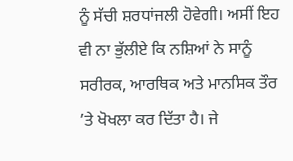ਨੂੰ ਸੱਚੀ ਸ਼ਰਧਾਂਜਲੀ ਹੋਵੇਗੀ। ਅਸੀਂ ਇਹ ਵੀ ਨਾ ਭੁੱਲੀਏ ਕਿ ਨਸ਼ਿਆਂ ਨੇ ਸਾਨੂੰ ਸਰੀਰਕ, ਆਰਥਿਕ ਅਤੇ ਮਾਨਸਿਕ ਤੌਰ ’ਤੇ ਖੋਖਲਾ ਕਰ ਦਿੱਤਾ ਹੈ। ਜੇ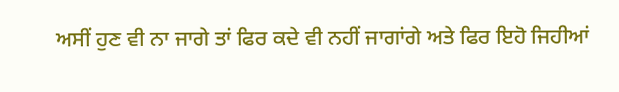ਅਸੀਂ ਹੁਣ ਵੀ ਨਾ ਜਾਗੇ ਤਾਂ ਫਿਰ ਕਦੇ ਵੀ ਨਹੀਂ ਜਾਗਾਂਗੇ ਅਤੇ ਫਿਰ ਇਹੋ ਜਿਹੀਆਂ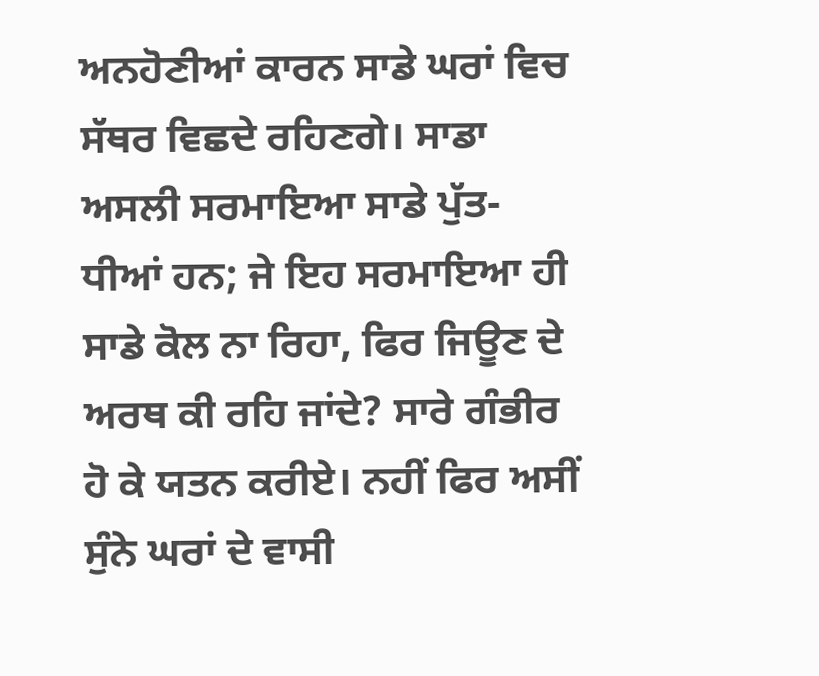ਅਨਹੋਣੀਆਂ ਕਾਰਨ ਸਾਡੇ ਘਰਾਂ ਵਿਚ ਸੱਥਰ ਵਿਛਦੇ ਰਹਿਣਗੇ। ਸਾਡਾ ਅਸਲੀ ਸਰਮਾਇਆ ਸਾਡੇ ਪੁੱਤ-ਧੀਆਂ ਹਨ; ਜੇ ਇਹ ਸਰਮਾਇਆ ਹੀ ਸਾਡੇ ਕੋਲ ਨਾ ਰਿਹਾ, ਫਿਰ ਜਿਊਣ ਦੇ ਅਰਥ ਕੀ ਰਹਿ ਜਾਂਦੇ? ਸਾਰੇ ਗੰਭੀਰ ਹੋ ਕੇ ਯਤਨ ਕਰੀਏ। ਨਹੀਂ ਫਿਰ ਅਸੀਂ ਸੁੰਨੇ ਘਰਾਂ ਦੇ ਵਾਸੀ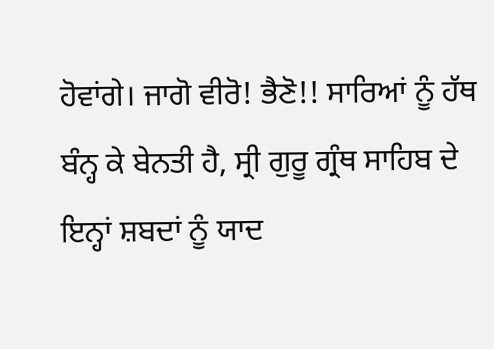ਹੋਵਾਂਗੇ। ਜਾਗੋ ਵੀਰੋ! ਭੈਣੋ!! ਸਾਰਿਆਂ ਨੂੰ ਹੱਥ ਬੰਨ੍ਹ ਕੇ ਬੇਨਤੀ ਹੈ, ਸ੍ਰੀ ਗੁਰੂ ਗ੍ਰੰਥ ਸਾਹਿਬ ਦੇ ਇਨ੍ਹਾਂ ਸ਼ਬਦਾਂ ਨੂੰ ਯਾਦ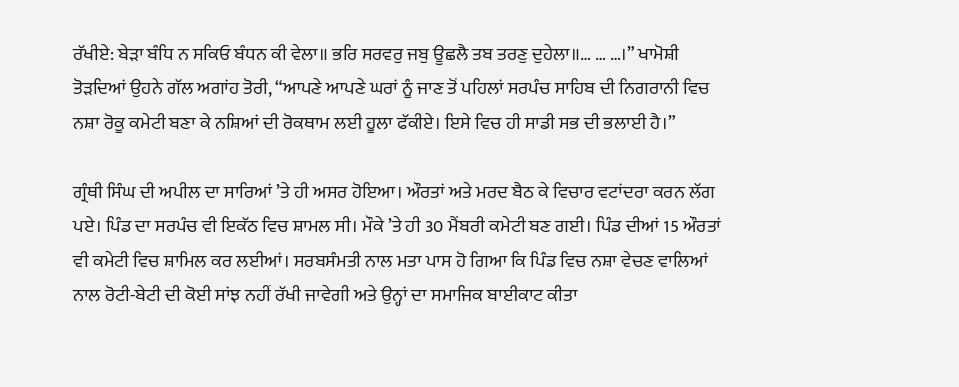ਰੱਖੀਏ: ਬੇੜਾ ਬੰਧਿ ਨ ਸਕਿਓ ਬੰਧਨ ਕੀ ਵੇਲਾ॥ ਭਰਿ ਸਰਵਰੁ ਜਬੁ ਊਛਲੈ ਤਬ ਤਰਣੁ ਦੁਹੇਲਾ॥… … …।” ਖਾਮੋਸ਼ੀ ਤੋੜਦਿਆਂ ਉਹਨੇ ਗੱਲ ਅਗਾਂਹ ਤੋਰੀ, “ਆਪਣੇ ਆਪਣੇ ਘਰਾਂ ਨੂੰ ਜਾਣ ਤੋਂ ਪਹਿਲਾਂ ਸਰਪੰਚ ਸਾਹਿਬ ਦੀ ਨਿਗਰਾਨੀ ਵਿਚ ਨਸ਼ਾ ਰੋਕੂ ਕਮੇਟੀ ਬਣਾ ਕੇ ਨਸ਼ਿਆਂ ਦੀ ਰੋਕਥਾਮ ਲਈ ਹੂਲਾ ਫੱਕੀਏ। ਇਸੇ ਵਿਚ ਹੀ ਸਾਡੀ ਸਭ ਦੀ ਭਲਾਈ ਹੈ।”

ਗ੍ਰੰਥੀ ਸਿੰਘ ਦੀ ਅਪੀਲ ਦਾ ਸਾਰਿਆਂ ’ਤੇ ਹੀ ਅਸਰ ਹੋਇਆ। ਔਰਤਾਂ ਅਤੇ ਮਰਦ ਬੈਠ ਕੇ ਵਿਚਾਰ ਵਟਾਂਦਰਾ ਕਰਨ ਲੱਗ ਪਏ। ਪਿੰਡ ਦਾ ਸਰਪੰਚ ਵੀ ਇਕੱਠ ਵਿਚ ਸ਼ਾਮਲ ਸੀ। ਮੌਕੇ ’ਤੇ ਹੀ 30 ਮੈਂਬਰੀ ਕਮੇਟੀ ਬਣ ਗਈ। ਪਿੰਡ ਦੀਆਂ 15 ਔਰਤਾਂ ਵੀ ਕਮੇਟੀ ਵਿਚ ਸ਼ਾਮਿਲ ਕਰ ਲਈਆਂ। ਸਰਬਸੰਮਤੀ ਨਾਲ ਮਤਾ ਪਾਸ ਹੋ ਗਿਆ ਕਿ ਪਿੰਡ ਵਿਚ ਨਸ਼ਾ ਵੇਚਣ ਵਾਲਿਆਂ ਨਾਲ ਰੋਟੀ-ਬੇਟੀ ਦੀ ਕੋਈ ਸਾਂਝ ਨਹੀਂ ਰੱਖੀ ਜਾਵੇਗੀ ਅਤੇ ਉਨ੍ਹਾਂ ਦਾ ਸਮਾਜਿਕ ਬਾਈਕਾਟ ਕੀਤਾ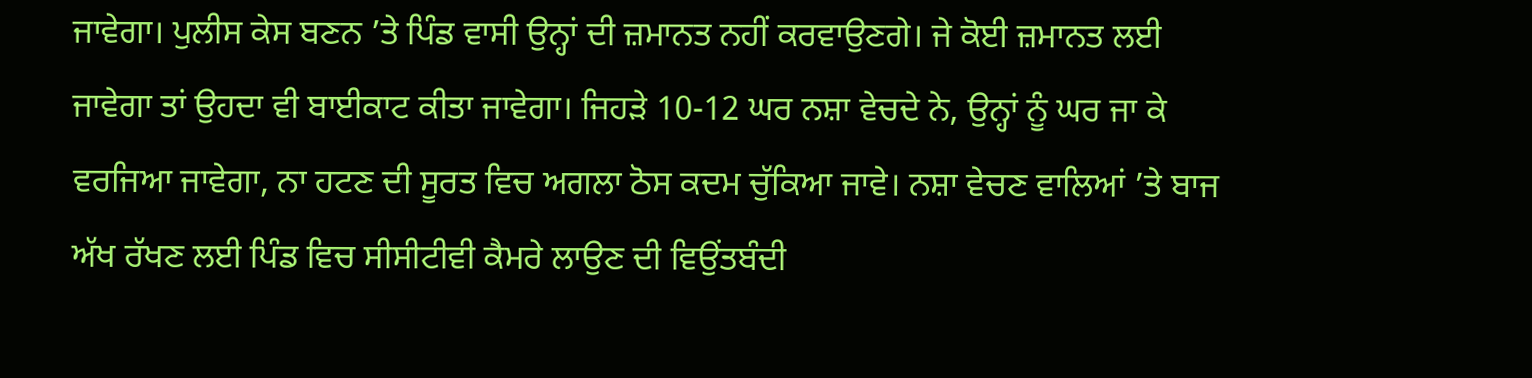ਜਾਵੇਗਾ। ਪੁਲੀਸ ਕੇਸ ਬਣਨ ’ਤੇ ਪਿੰਡ ਵਾਸੀ ਉਨ੍ਹਾਂ ਦੀ ਜ਼ਮਾਨਤ ਨਹੀਂ ਕਰਵਾਉਣਗੇ। ਜੇ ਕੋਈ ਜ਼ਮਾਨਤ ਲਈ ਜਾਵੇਗਾ ਤਾਂ ਉਹਦਾ ਵੀ ਬਾਈਕਾਟ ਕੀਤਾ ਜਾਵੇਗਾ। ਜਿਹੜੇ 10-12 ਘਰ ਨਸ਼ਾ ਵੇਚਦੇ ਨੇ, ਉਨ੍ਹਾਂ ਨੂੰ ਘਰ ਜਾ ਕੇ ਵਰਜਿਆ ਜਾਵੇਗਾ, ਨਾ ਹਟਣ ਦੀ ਸੂਰਤ ਵਿਚ ਅਗਲਾ ਠੋਸ ਕਦਮ ਚੁੱਕਿਆ ਜਾਵੇ। ਨਸ਼ਾ ਵੇਚਣ ਵਾਲਿਆਂ ’ਤੇ ਬਾਜ ਅੱਖ ਰੱਖਣ ਲਈ ਪਿੰਡ ਵਿਚ ਸੀਸੀਟੀਵੀ ਕੈਮਰੇ ਲਾਉਣ ਦੀ ਵਿਉਂਤਬੰਦੀ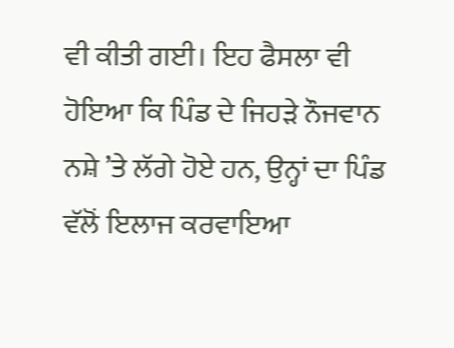ਵੀ ਕੀਤੀ ਗਈ। ਇਹ ਫੈਸਲਾ ਵੀ ਹੋਇਆ ਕਿ ਪਿੰਡ ਦੇ ਜਿਹੜੇ ਨੌਜਵਾਨ ਨਸ਼ੇ ’ਤੇ ਲੱਗੇ ਹੋਏ ਹਨ, ਉਨ੍ਹਾਂ ਦਾ ਪਿੰਡ ਵੱਲੋਂ ਇਲਾਜ ਕਰਵਾਇਆ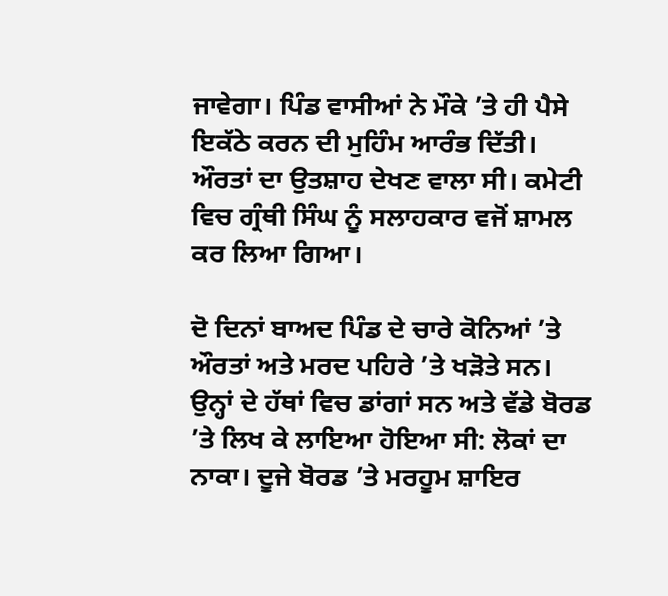ਜਾਵੇਗਾ। ਪਿੰਡ ਵਾਸੀਆਂ ਨੇ ਮੌਕੇ ’ਤੇ ਹੀ ਪੈਸੇ ਇਕੱਠੇ ਕਰਨ ਦੀ ਮੁਹਿੰਮ ਆਰੰਭ ਦਿੱਤੀ। ਔਰਤਾਂ ਦਾ ਉਤਸ਼ਾਹ ਦੇਖਣ ਵਾਲਾ ਸੀ। ਕਮੇਟੀ ਵਿਚ ਗ੍ਰੰਥੀ ਸਿੰਘ ਨੂੰ ਸਲਾਹਕਾਰ ਵਜੋਂ ਸ਼ਾਮਲ ਕਰ ਲਿਆ ਗਿਆ।

ਦੋ ਦਿਨਾਂ ਬਾਅਦ ਪਿੰਡ ਦੇ ਚਾਰੇ ਕੋਨਿਆਂ ’ਤੇ ਔਰਤਾਂ ਅਤੇ ਮਰਦ ਪਹਿਰੇ ’ਤੇ ਖੜੋਤੇ ਸਨ। ਉਨ੍ਹਾਂ ਦੇ ਹੱਥਾਂ ਵਿਚ ਡਾਂਗਾਂ ਸਨ ਅਤੇ ਵੱਡੇ ਬੋਰਡ ’ਤੇ ਲਿਖ ਕੇ ਲਾਇਆ ਹੋਇਆ ਸੀ: ਲੋਕਾਂ ਦਾ ਨਾਕਾ। ਦੂਜੇ ਬੋਰਡ ’ਤੇ ਮਰਹੂਮ ਸ਼ਾਇਰ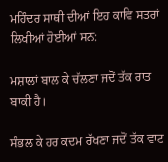ਮਹਿੰਦਰ ਸਾਥੀ ਦੀਆਂ ਇਹ ਕਾਵਿ ਸਤਰਾਂ ਲਿਖੀਆਂ ਹੋਈਆਂ ਸਨ:

ਮਸ਼ਾਲਾਂ ਬਾਲ ਕੇ ਚੱਲਣਾ ਜਦੋਂ ਤੱਕ ਰਾਤ ਬਾਕੀ ਹੈ।

ਸੰਭਲ ਕੇ ਹਰ ਕਦਮ ਰੱਖਣਾ ਜਦੋਂ ਤੱਕ ਵਾਟ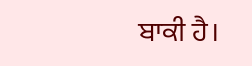ਬਾਕੀ ਹੈ।